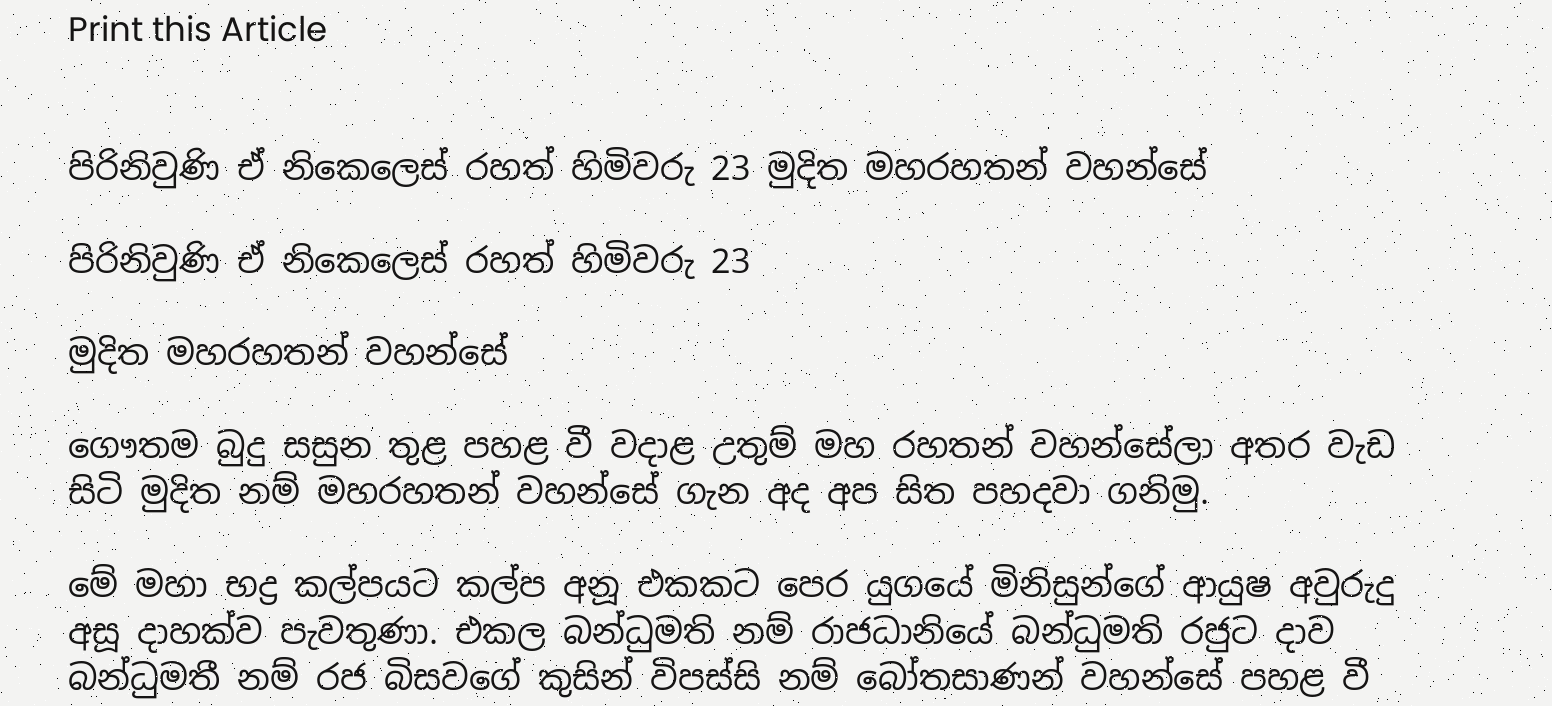Print this Article


පිරිනිවුණි ඒ නිකෙලෙස් රහත් හිමිවරු 23 මුදිත මහරහතන් වහන්සේ

පිරිනිවුණි ඒ නිකෙලෙස් රහත් හිමිවරු 23

මුදිත මහරහතන් වහන්සේ

ගෞතම බුදු සසුන තුළ පහළ වී වදාළ උතුම් මහ රහතන් වහන්සේලා අතර වැඩ සිටි මුදිත නම් මහරහතන් වහන්සේ ගැන අද අප සිත පහදවා ගනිමු.

මේ මහා භද්‍ර කල්පයට කල්ප අනූ එකකට පෙර යුගයේ මිනිසුන්ගේ ආයුෂ අවුරුදු අසූ දාහක්ව පැවතුණා. එකල බන්ධුමති නම් රාජධානියේ බන්ධුමති රජුට දාව බන්ධුමතී නම් රජ බිසවගේ කුසින් විපස්සි නම් බෝතසාණන් වහන්සේ පහළ වී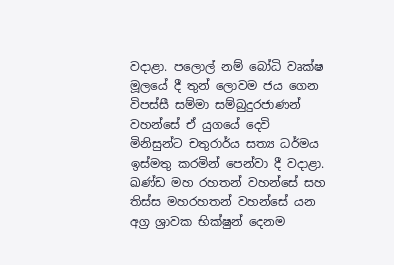වදාළා. පලොල් නම් බෝධි වෘක්ෂ මූලයේ දී තුන් ලොවම ජය ගෙන විපස්සී සම්මා සම්බුදුරජාණන් වහන්සේ ඒ යුගයේ දෙවි මිනිසුන්ට චතුරාර්ය සත්‍ය ධර්මය ඉස්මතු කරමින් පෙන්වා දී වදාළා. ඛණ්ඩ මහ රහතන් වහන්සේ සහ තිස්ස මහරහතන් වහන්සේ යන අග්‍ර ශ්‍රාවක භික්ෂුන් දෙනම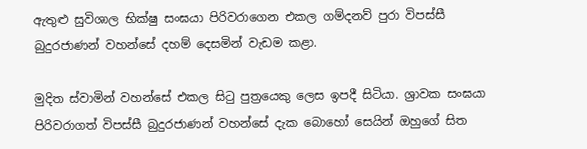ඇතුළු සුවිශාල භික්ෂු සංඝයා පිරිවරාගෙන එකල ගම්දනව් පුරා විපස්සී බුදුරජාණන් වහන්සේ දහම් දෙසමින් වැඩම කළා.

මුදිත ස්වාමින් වහන්සේ එකල සිටු පුත්‍රයෙකු ලෙස ඉපදී සිටියා. ශ්‍රාවක සංඝයා පිරිවරාගත් විපස්සී බුදුරජාණන් වහන්සේ දැක බොහෝ සෙයින් ඔහුගේ සිත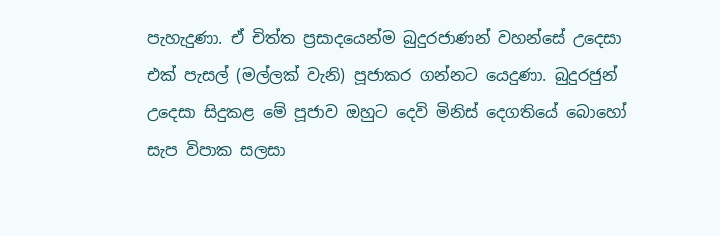පැහැදුණා. ඒ චිත්ත ප්‍රසාදයෙන්ම බුදුරජාණන් වහන්සේ උදෙසා එක් පැසල් (මල්ලක් වැනි) පූජාකර ගන්නට යෙදුණා. බුදුරජුන් උදෙසා සිදුකළ මේ පූජාව ඔහුට දෙවි මිනිස් දෙගතියේ බොහෝ සැප විපාක සලසා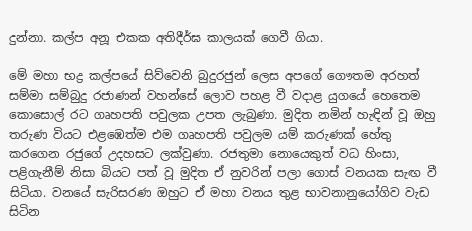දුන්නා. කල්ප අනූ එකක අතිදීර්ඝ කාලයක් ගෙවී ගියා.

මේ මහා භද්‍ර කල්පයේ සිව්වෙනි බුදුරජුන් ලෙස අපගේ ගෞතම අරහත් සම්මා සම්බුදු රජාණන් වහන්සේ ලොව පහළ වී වදාළ යුගයේ හෙතෙම කොසොල් රට ගෘහපති පවුලක උපත ලැබුණා. මුදිත නමින් හැඳින් වූ ඔහු තරුණ වියට එළඹෙත්ම එම ගෘහපති පවුලම යම් කරුණක් හේතු කරගෙන රජුගේ උදහසට ලක්වුණා. රජතුමා නොයෙකුත් වධ හිංසා, පළිගැනීම් නිසා බියට පත් වූ මුදිත ඒ නුවරින් පලා ගොස් වනයක සැඟ වී සිටියා. වනයේ සැරිසරණ ඔහුට ඒ මහා වනය තුළ භාවනානුයෝගිව වැඩ සිටින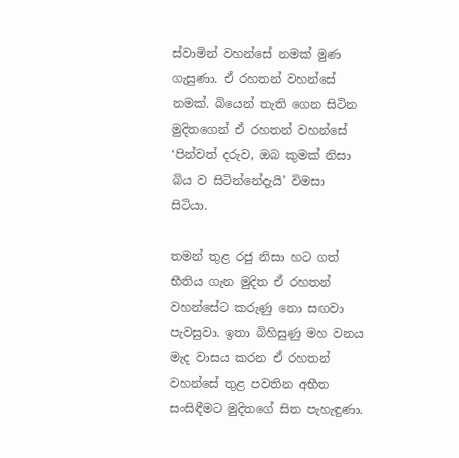ස්වාමින් වහන්සේ නමක් මුණ ගැසුණා. ඒ රහතන් වහන්සේ නමක්. බියෙන් තැති ගෙන සිටින මුදිතගෙන් ඒ රහතන් වහන්සේ ‘පින්වත් දරුව, ඔබ කුමක් නිසා බිය ව සිටින්නේදැයි’ විමසා සිටියා.

තමන් තුළ රජු නිසා හට ගත් භීතිය ගැන මුදිත ඒ රහතන් වහන්සේට කරුණු නො සඟවා පැවසුවා. ඉතා බිහිසුණු මහ වනය මැද වාසය කරන ඒ රහතන් වහන්සේ තුළ පවතින අභීත සංසිඳීමට මුදිතගේ සිත පැහැඳුණා.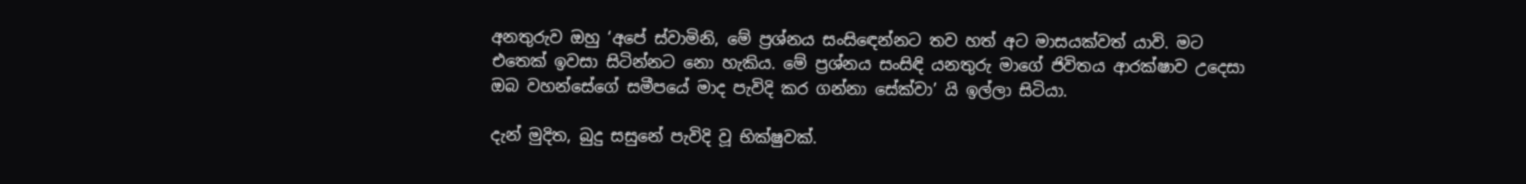අනතුරුව ඔහු ‘අපේ ස්වාමිනි, මේ ප්‍රශ්නය සංසිඳෙන්නට තව හත් අට මාසයක්වත් යාවි. මට එතෙක් ඉවසා සිටින්නට නො හැකිය. මේ ප්‍රශ්නය සංසිඳි යනතුරු මාගේ ජිවිතය ආරක්ෂාව උදෙසා ඔබ වහන්සේගේ සමීපයේ මාද පැවිදි කර ගන්නා සේක්වා’ යි ඉල්ලා සිටියා.

දැන් මුදිත, බුදු සසුනේ පැවිදි වූ භික්ෂුවක්.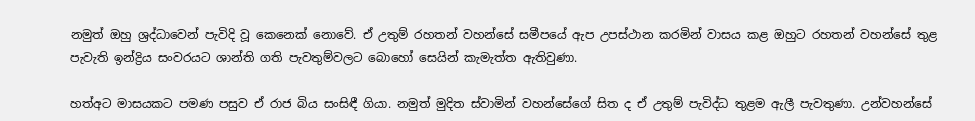නමුත් ඔහු ශ්‍රද්ධාවෙන් පැවිදි වූ කෙනෙක් නොවේ. ඒ උතුම් රහතන් වහන්සේ සමීපයේ ඇප උපස්ථාන කරමින් වාසය කළ ඔහුට රහතන් වහන්සේ තුළ පැවැති ඉන්ද්‍රිය සංවරයට ශාන්ති ගති පැවතුම්වලට බොහෝ සෙයින් කැමැත්ත ඇතිවුණා.

හත්අට මාසයකට පමණ පසුව ඒ රාජ බිය සංසිඳී ගියා. නමුත් මුදිත ස්වාමින් වහන්සේගේ සිත ද ඒ උතුම් පැවිද්ධ තුළම ඇලී පැවතුණා. උන්වහන්සේ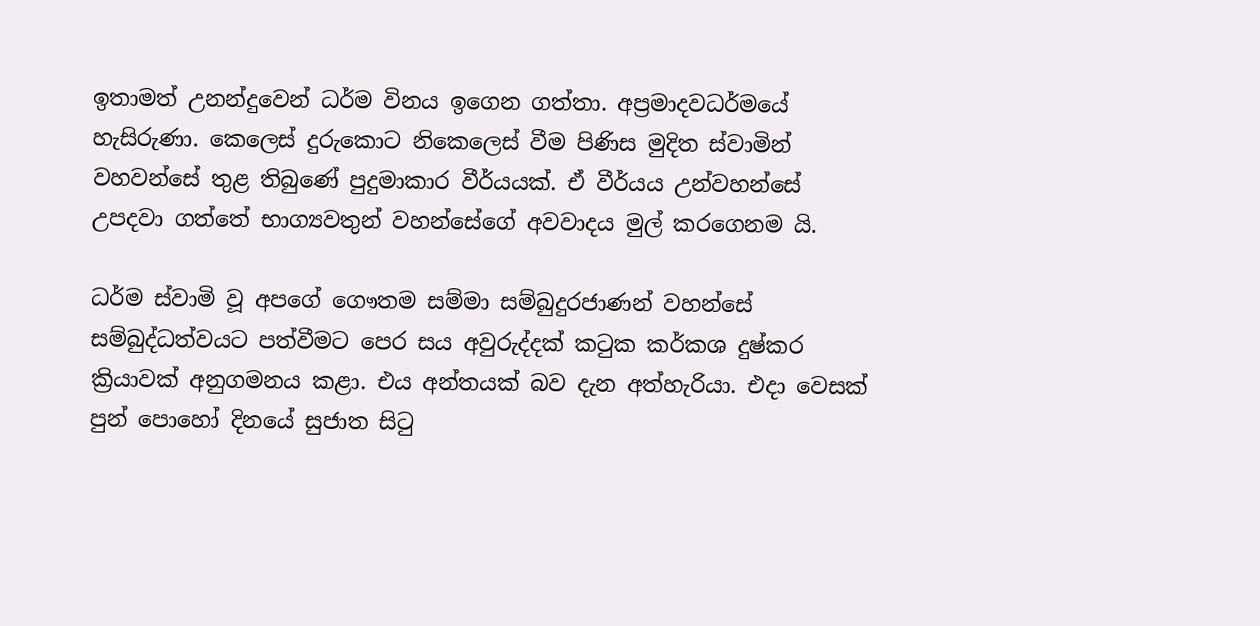ඉතාමත් උනන්දුවෙන් ධර්ම විනය ඉගෙන ගත්තා. අප්‍රමාදවධර්මයේ හැසිරුණා. කෙලෙස් දුරුකොට නිකෙලෙස් වීම පිණිස මුදිත ස්වාමින් වහවන්සේ තුළ තිබුණේ පුදුමාකාර වීර්යයක්. ඒ වීර්යය උන්වහන්සේ උපදවා ගත්තේ භාග්‍යවතුන් වහන්සේගේ අවවාදය මුල් කරගෙනම යි.

ධර්ම ස්වාමි වූ අපගේ ගෞතම සම්මා සම්බුදුරජාණන් වහන්සේ සම්බුද්ධත්වයට පත්වීමට පෙර සය අවුරුද්දක් කටුක කර්කශ දුෂ්කර ක්‍රියාවක් අනුගමනය කළා. එය අන්තයක් බව දැන අත්හැරියා. එදා වෙසක් පුන් පොහෝ දිනයේ සුජාත සිටු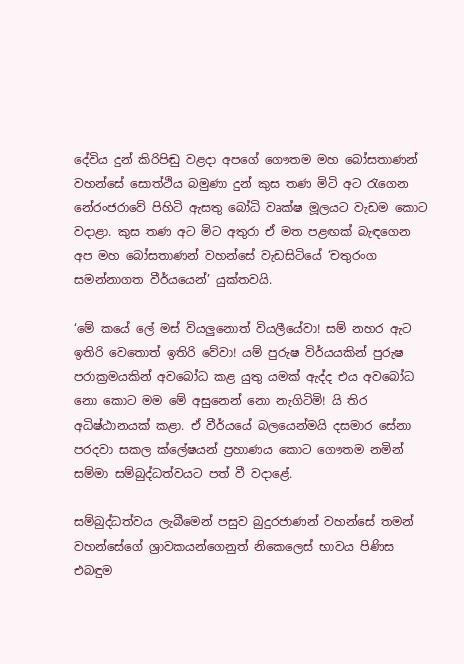දේවිය දුන් කිරිපිඬු වළදා අපගේ ගෞතම මහ බෝසතාණන් වහන්සේ සොත්ථිය බමුණා දුන් කුස තණ මිටි අට රැගෙන නේරංජරාවේ පිහිටි ඇසතු බෝධි වෘක්ෂ මූලයට වැඩම කොට වදාළා. කුස තණ අට මිට අතුරා ඒ මත පළඟක් බැඳගෙන අප මහ බෝසතාණන් වහන්සේ වැඩසිටියේ ‘චතුරංග සමන්නාගත වීර්යයෙන්’ යුක්තවයි.

‘මේ කයේ ලේ මස් වියලුනොත් වියලීයේවා! සම් නහර ඇට ඉතිරි වෙතොත් ඉතිරි වේවා! යම් පුරුෂ විර්යයකින් පුරුෂ පරාක්‍රමයකින් අවබෝධ කළ යුතු යමක් ඇද්ද එය අවබෝධ නො කොට මම මේ අසුනෙන් නො නැගිටිමි! යි තිර අධිෂ්ඨානයක් කළා. ඒ වීර්යයේ බලයෙන්මයි දසමාර සේනා පරදවා සකල ක්ලේෂයන් ප්‍රහාණය කොට ගෞතම නමින් සම්මා සම්බුද්ධත්වයට පත් වී වදාළේ.

සම්බුද්ධත්වය ලැබීමෙන් පසුව බුදුරජාණන් වහන්සේ තමන් වහන්සේගේ ශ්‍රාවකයන්ගෙනුත් නිකෙලෙස් භාවය පිණිස එබඳුම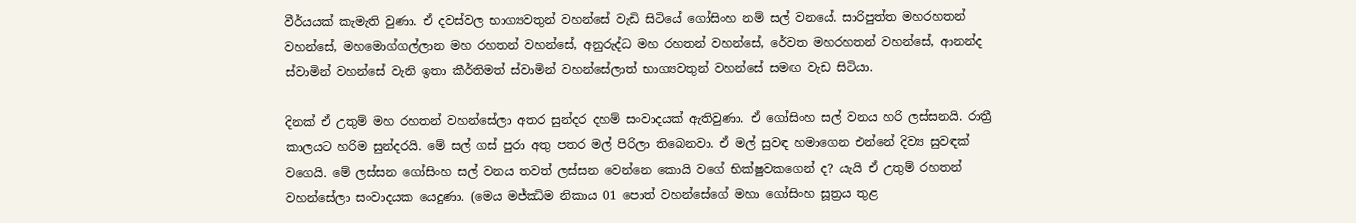වීර්යයක් කැමැති වුණා. ඒ දවස්වල භාග්‍යවතුන් වහන්සේ වැඩි සිටියේ ගෝසිංහ නම් සල් වනයේ. සාරිපුත්ත මහරහතන් වහන්සේ, මහමොග්ගල්ලාන මහ රහතන් වහන්සේ, අනුරුද්ධ මහ රහතන් වහන්සේ, රේවත මහරහතන් වහන්සේ, ආනන්ද ස්වාමින් වහන්සේ වැනි ඉතා කීර්තිමත් ස්වාමින් වහන්සේලාත් භාග්‍යවතුන් වහන්සේ සමඟ වැඩ සිටියා.

දිනක් ඒ උතුම් මහ රහතන් වහන්සේලා අතර සුන්දර දහම් සංවාදයක් ඇතිවුණා. ඒ ගෝසිංහ සල් වනය හරි ලස්සනයි. රාත්‍රී කාලයට හරිම සුන්දරයි. මේ සල් ගස් පුරා අතු පතර මල් පිරිලා තිබෙනවා. ඒ මල් සුවඳ හමාගෙන එන්නේ දිව්‍ය සුවඳක් වගෙයි. මේ ලස්සන ගෝසිංහ සල් වනය තවත් ලස්සන වෙන්නෙ කොයි වගේ භික්ෂුවකගෙන් ද? යැයි ඒ උතුම් රහතන් වහන්සේලා සංවාදයක යෙදුණා. (මෙය මජ්ඣිම නිකාය 01 පොත් වහන්සේගේ මහා ගෝසිංහ සූත්‍රය තුළ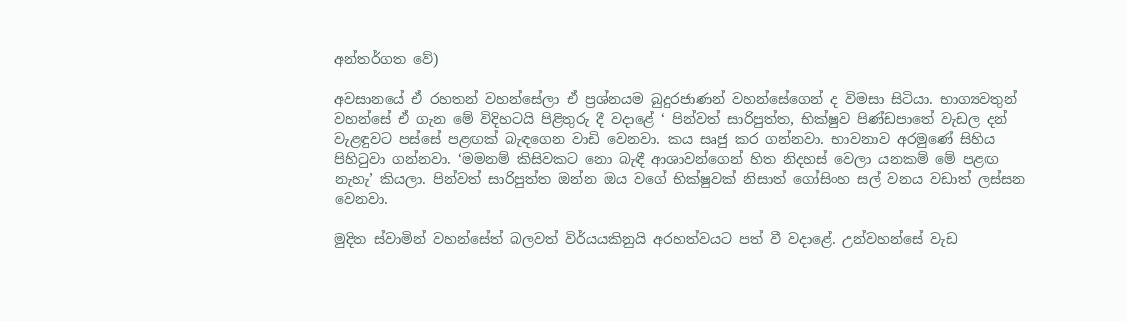අන්තර්ගත වේ)

අවසානයේ ඒ රහතන් වහන්සේලා ඒ ප්‍රශ්නයම බුදුරජාණන් වහන්සේගෙන් ද විමසා සිටියා. භාග්‍යවතුන් වහන්සේ ඒ ගැන මේ විදිහටයි පිළිතුරු දී වදාළේ ‘ පින්වත් සාරිපුත්ත, භික්ෂුව පිණ්ඩපාතේ වැඩල දන් වැළඳුවට පස්සේ පළඟක් බැඳගෙන වාඩි වෙනවා. කය සෘජු කර ගන්නවා. භාවනාව අරමුණේ සිහිය පිහිටුවා ගන්නවා. ‘මමනම් කිසිවකට නො බැඳී ආශාවන්ගෙන් හිත නිදහස් වෙලා යනකම් මේ පළඟ නැහැ’ කියලා. පින්වත් සාරිපුත්ත ඔන්න ඔය වගේ භික්ෂුවක් නිසාත් ගෝසිංහ සල් වනය වඩාත් ලස්සන වෙනවා.

මුදිත ස්වාමින් වහන්සේත් බලවත් විර්යයකිනුයි අරහත්වයට පත් වී වදාළේ. උන්වහන්සේ වැඩ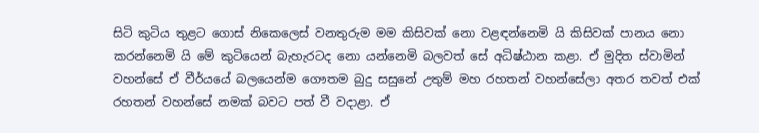සිටි කුටිය තුළට ගොස් නිකෙලෙස් වනතුරුම මම කිසිවක් නො වළඳන්නෙමි යි කිසිවක් පානය නො කරන්නෙමි යි මේ කුටියෙන් බැහැරටද නො යන්නෙමි බලවත් සේ අධිෂ්ඨාන කළා. ඒ මුදිත ස්වාමින් වහන්සේ ඒ වීර්යයේ බලයෙන්ම ගෞතම බුදු සසුනේ උතුම් මහ රහතන් වහන්සේලා අතර තවත් එක් රහතන් වහන්සේ නමක් බවට පත් වී වදාළා. ඒ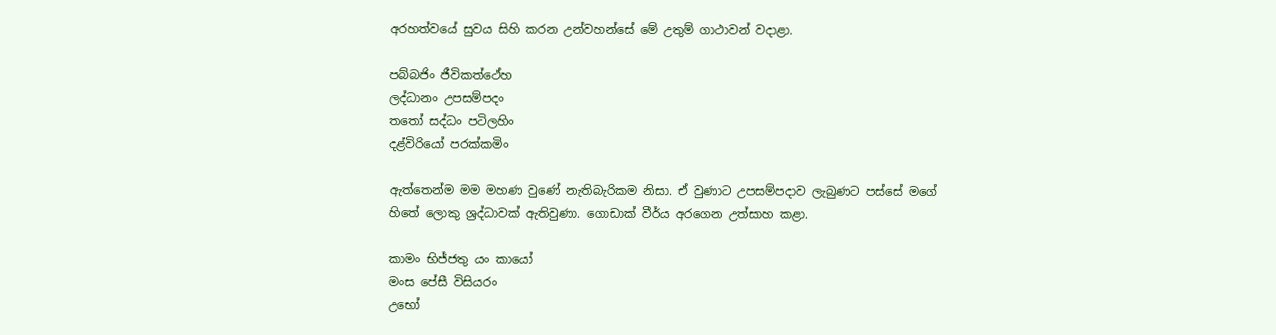අරහත්වයේ සුවය සිහි කරන උන්වහන්සේ මේ උතුම් ගාථාවන් වදාළා.

පබ්බජිං ජීවිකත්ථේහ
ලද්ධානං උපසම්පදං
තතෝ සද්ධං පටිලහිං
දළ්විරියෝ පරක්කමිං

ඇත්තෙන්ම මම මහණ වුණේ නැතිබැරිකම නිසා. ඒ වුණාට උපසම්පදාව ලැබුණට පස්සේ මගේ හිතේ ලොකු ශ්‍රද්ධාවක් ඇතිවුණා. ගොඩාක් වීර්ය අරගෙන උත්සාහ කළා.

කාමං භිජ්ජතු යං කායෝ
මංස පේසී විසියරං
උභෝ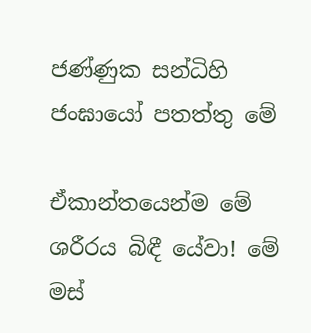ජණ්ණුක සන්ධිහි
ජංඝායෝ පතත්තු මේ

ඒකාන්තයෙන්ම මේ ශරීරය බිඳී යේවා! මේ මස්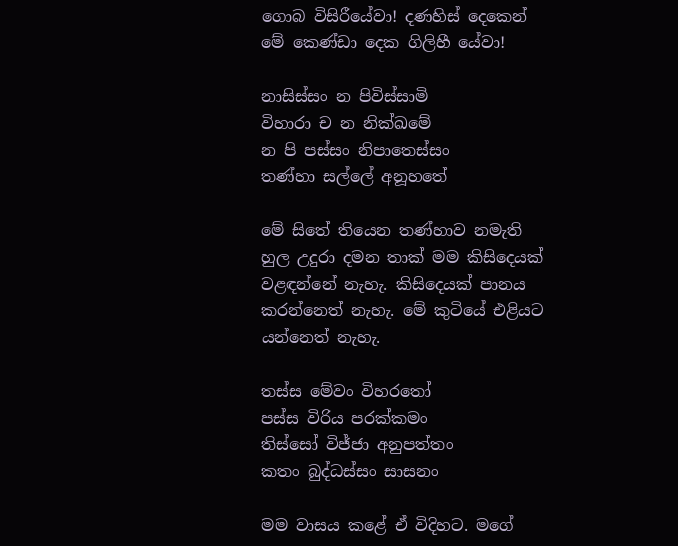ගොබ විසිරීයේවා! දණහිස් දෙකෙන් මේ කෙණ්ඩා දෙක ගිලිහී යේවා!

නාසිස්සං න පිවිස්සාමි
විහාරා ච න නික්ඛමේ
න පි පස්සං නිපාතෙස්සං
තණ්හා සල්ලේ අනූහතේ

මේ සිතේ තියෙන තණ්හාව නමැති හුල උදුරා දමන තාක් මම කිසිදෙයක් වළඳන්නේ නැහැ. කිසිදෙයක් පානය කරන්නෙත් නැහැ. මේ කුටියේ එළියට යන්නෙත් නැහැ.

තස්ස මේවං විහරතෝ
පස්ස විරිය පරක්කමං
තිස්සෝ විජ්ජා අනුපත්තං
කතං බුද්ධස්සං සාසනං

මම වාසය කළේ ඒ විදිහට. මගේ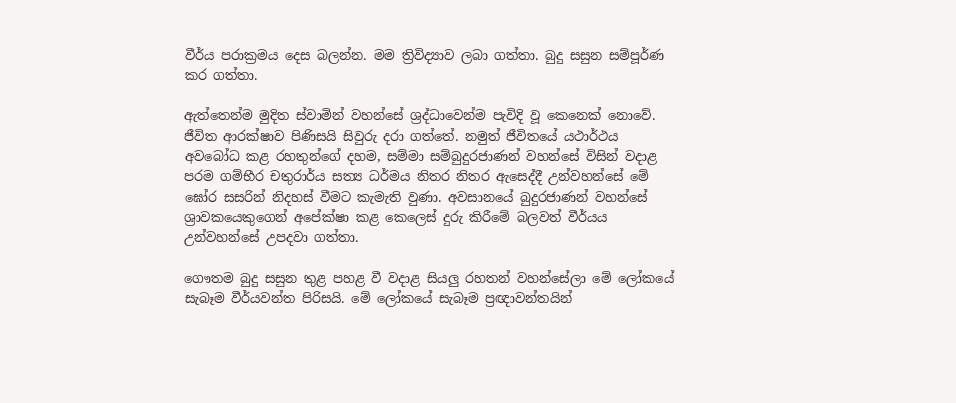වීර්ය පරාක්‍රමය දෙස බලන්න. මම ත්‍රිවිද්‍යාව ලබා ගත්තා. බුදු සසුන සම්පූර්ණ කර ගත්තා.

ඇත්තෙන්ම මුදිත ස්වාමින් වහන්සේ ශ්‍රද්ධාවෙන්ම පැවිදි වූ කෙනෙක් නොවේ. ජීවිත ආරක්ෂාව පිණිසයි සිවුරු දරා ගත්තේ. නමුත් ජීවිතයේ යථාර්ථය අවබෝධ කළ රහතුන්ගේ දහම, සම්මා සම්බුදුරජාණන් වහන්සේ විසින් වදාළ පරම ගම්භීර චතුරාර්ය සත්‍ය ධර්මය නිතර නිතර ඇසෙද්දී උන්වහන්සේ මේ ඝෝර සසරින් නිදහස් වීමට කැමැති වුණා. අවසානයේ බුදුරජාණන් වහන්සේ ශ්‍රාවකයෙකුගෙන් අපේක්ෂා කළ කෙලෙස් දුරු කිරීමේ බලවත් වීර්යය උන්වහන්සේ උපදවා ගත්තා.

ගෞතම බුදු සසුන තුළ පහළ වී වදාළ සියලු රහතන් වහන්සේලා මේ ලෝකයේ සැබෑම වීර්යවන්ත පිරිසයි. මේ ලෝකයේ සැබෑම ප්‍රඥාවන්තයින්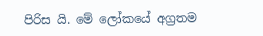පිරිස යි. මේ ලෝකයේ අග්‍රතම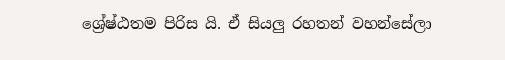ශ්‍රේෂ්ඨතම පිරිස යි. ඒ සියලු රහතන් වහන්සේලා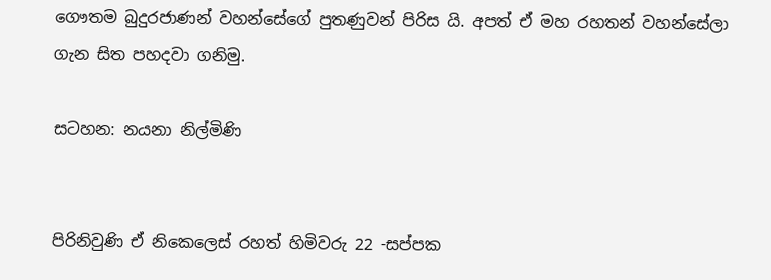ගෞතම බුදුරජාණන් වහන්සේගේ පුතණුවන් පිරිස යි. අපත් ඒ මහ රහතන් වහන්සේලා ගැන සිත පහදවා ගනිමු.

සටහන: නයනා නිල්මිණි


පිරිනිවුණි ඒ නිකෙලෙස් රහත් හිමිවරු 22 -සප්පක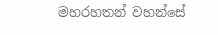මහරහතන් වහන්සේ